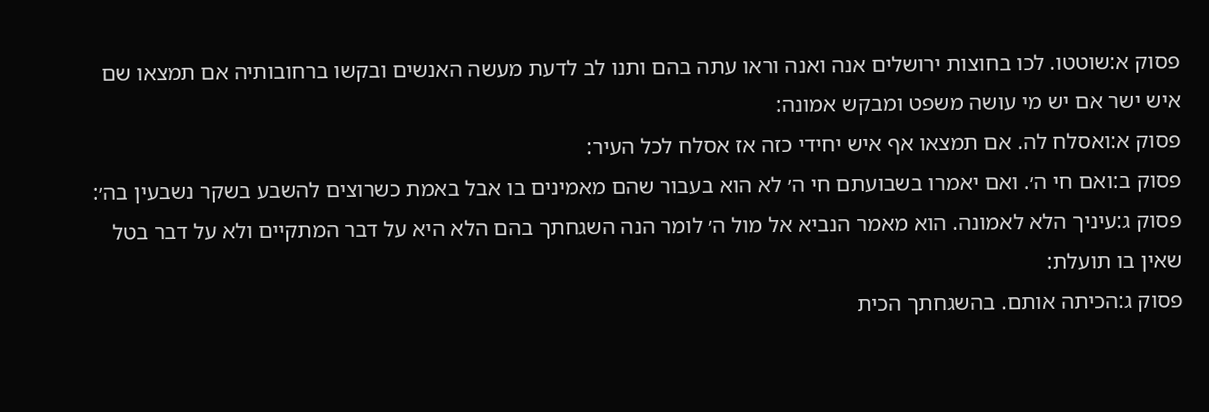פסוק א:שוטטו. לכו בחוצות ירושלים אנה ואנה וראו עתה בהם ותנו לב לדעת מעשה האנשים ובקשו ברחובותיה אם תמצאו שם איש ישר אם יש מי עושה משפט ומבקש אמונה:
פסוק א:ואסלח לה. אם תמצאו אף איש יחידי כזה אז אסלח לכל העיר:
פסוק ב:ואם חי ה׳. ואם יאמרו בשבועתם חי ה׳ לא הוא בעבור שהם מאמינים בו אבל באמת כשרוצים להשבע בשקר נשבעין בה׳:
פסוק ג:עיניך הלא לאמונה. הוא מאמר הנביא אל מול ה׳ לומר הנה השגחתך בהם הלא היא על דבר המתקיים ולא על דבר בטל שאין בו תועלת:
פסוק ג:הכיתה אותם. בהשגחתך הכית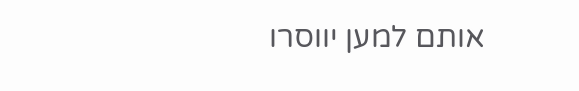אותם למען יווסרו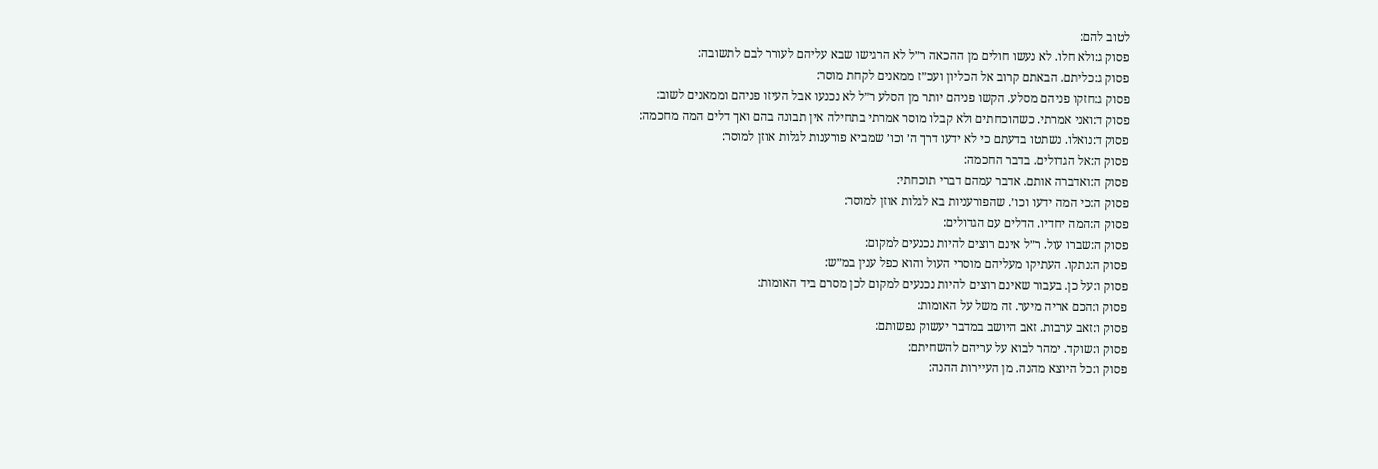לטוב להם:
פסוק ג:ולא חלו. לא נעשו חולים מן ההכאה ר״ל לא הרגישו שבא עליהם לעורר לבם לתשובה:
פסוק ג:כליתם. הבאתם קרוב אל הכליון ועכ״ז ממאנים לקחת מוסר:
פסוק ג:חזקו פניהם מסלע. הקשו פניהם יותר מן הסלע ר״ל לא נכנעו אבל העיזו פניהם וממאנים לשוב:
פסוק ד:ואני אמרתי. כשהוכחתים ולא קבלו מוסר אמרתי בתחילה אין תבונה בהם ואך דלים המה מחכמה:
פסוק ד:נואלו. נשתטו בדעתם כי לא ידעו דרך ה׳ וכו׳ שמביא פורענות לגלות אוזן למוסר:
פסוק ה:אל הגדולים. בדבר החכמה:
פסוק ה:ואדברה אותם. אדבר עמהם דברי תוכחתי:
פסוק ה:כי המה ידעו וכו׳. שהפורעניות בא לגלות אוזן למוסר:
פסוק ה:המה יחדיו. הדלים עם הגדולים:
פסוק ה:שברו עול. ר״ל אינם רוצים להיות נכנעים למקום:
פסוק ה:נתקו. העתיקו מעליהם מוסרי העול והוא כפל ענין במ״ש:
פסוק ו:על כן. בעבור שאינם רוצים להיות נכנעים למקום לכן מסרם ביד האומות:
פסוק ו:הכם אריה מיער. זה משל על האומות:
פסוק ו:זאב ערבות. זאב היושב במדבר יעשוק נפשותם:
פסוק ו:שוקד. ימהר לבוא על עריהם להשחיתם:
פסוק ו:כל היוצא מהנה. מן העיירות ההנה: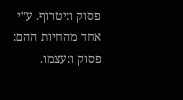פסוק ו:יטרוף. ע״י אחד מהחיות ההם:
פסוק ו:עצמו.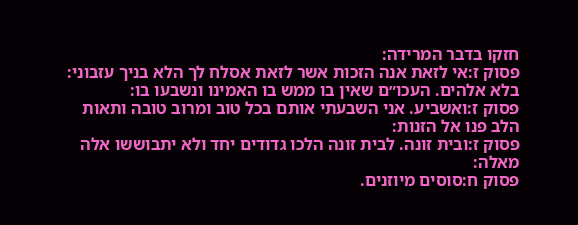חזקו בדבר המרידה:
פסוק ז:אי לזאת אנה הזכות אשר לזאת אסלח לך הלא בניך עזבוני: בלא אלהים. העכו״ם שאין בו ממש בו האמינו ונשבעו בו:
פסוק ז:ואשביע. אני השבעתי אותם בכל טוב ומרוב טובה ותאות הלב פנו אל הזנות:
פסוק ז:ובית זונה. לבית זונה הלכו גדודים יחד ולא יתבוששו אלה מאלה:
פסוק ח:סוסים מיוזנים.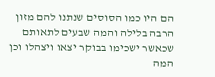הם היו כמו הסוסים שנתנו להם מזון הרבה בלילה והמה שבעים לתאותם שכאשר ישכימו בבוקר יצאו ויצהלו וכן המה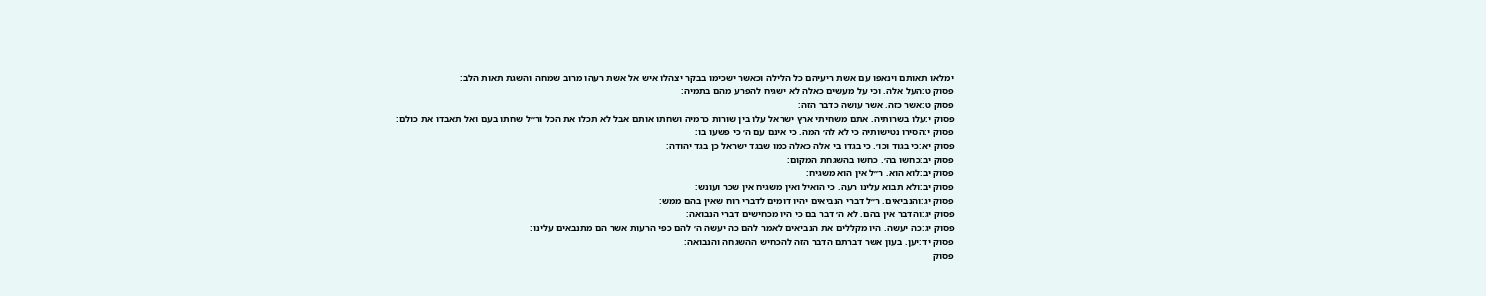ימלאו תאותם וינאפו עם אשת ריעיהם כל הלילה וכאשר ישכימו בבקר יצהלו איש אל אשת רעהו מרוב שמחה והשגת תאות הלב:
פסוק ט:העל אלה. וכי על מעשים כאלה לא ישגיח להפרע מהם בתמיה:
פסוק ט:אשר כזה. אשר עושה כדבר הזה:
פסוק י:עלו בשרותיה. אתם משחיתי ארץ ישראל עלו בין שורות כרמיה ושחתו אותם אבל לא תכלו את הכל ור״ל שחתו בעם ואל תאבדו את כולם:
פסוק י:הסירו נטישותיה כי לא לה׳ המה. כי אינם עם ה׳ כי פשעו בו:
פסוק יא:כי בגוד וכו׳. כי בגדו בי אלה כאלה כמו שבגד ישראל כן בגד יהודה:
פסוק יב:כחשו בה׳. כחשו בהשגחת המקום:
פסוק יב:לוא הוא. ר״ל אין הוא משגיח:
פסוק יב:ולא תבוא עלינו רעה. כי הואיל ואין משגיח אין שכר ועונש:
פסוק יג:והנביאים. ר״ל דברי הנביאים יהיו דומים לדברי רוח שאין בהם ממש:
פסוק יג:והדבר אין בהם. לא ה׳ דבר בם כי היו מכחישים דברי הנבואה:
פסוק יג:כה יעשה. היו מקללים את הנביאים לאמר להם כה יעשה ה׳ להם כפי הרעות אשר הם מתנבאים עלינו:
פסוק יד:יען. בעון אשר דברתם הדבר הזה להכחיש ההשגחה והנבואה:
פסוק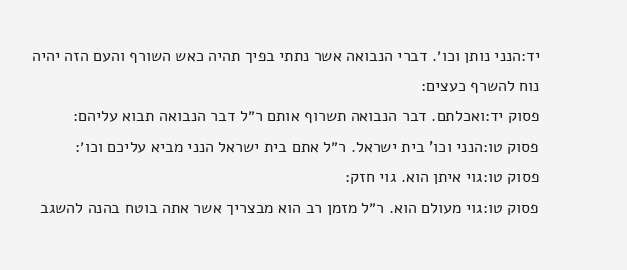יד:הנני נותן וכו׳. דברי הנבואה אשר נתתי בפיך תהיה כאש השורף והעם הזה יהיה נוח להשרף כעצים:
פסוק יד:ואכלתם. דבר הנבואה תשרוף אותם ר״ל דבר הנבואה תבוא עליהם:
פסוק טו:הנני וכו' בית ישראל. ר״ל אתם בית ישראל הנני מביא עליכם וכו׳:
פסוק טו:גוי איתן הוא. גוי חזק:
פסוק טו:גוי מעולם הוא. ר״ל מזמן רב הוא מבצריך אשר אתה בוטח בהנה להשגב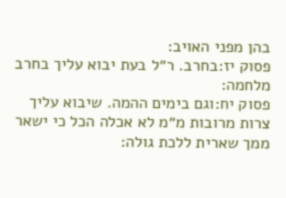בהן מפני האויב:
פסוק יז:בחרב. ר״ל בעת יבוא עליך בחרב מלחמה:
פסוק יח:וגם בימים ההמה. שיבוא עליך צרות מרובות מ״מ לא אכלה הכל כי ישאר ממך שארית ללכת גולה: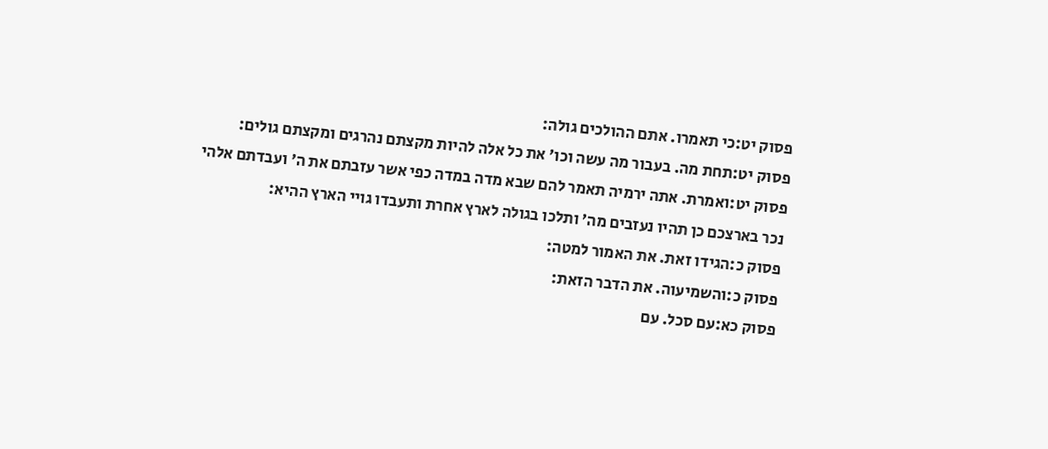פסוק יט:כי תאמרו. אתם ההולכים גולה:
פסוק יט:תחת מה. בעבור מה עשה וכו׳ את כל אלה להיות מקצתם נהרגים ומקצתם גולים:
פסוק יט:ואמרת. אתה ירמיה תאמר להם שבא מדה במדה כפי אשר עזבתם את ה׳ ועבדתם אלהי נכר בארצכם כן תהיו נעזבים מה׳ ותלכו בגולה לארץ אחרת ותעבדו גויי הארץ ההיא:
פסוק כ:הגידו זאת. את האמור למטה:
פסוק כ:והשמיעוה. את הדבר הזאת:
פסוק כא:עם סכל. עם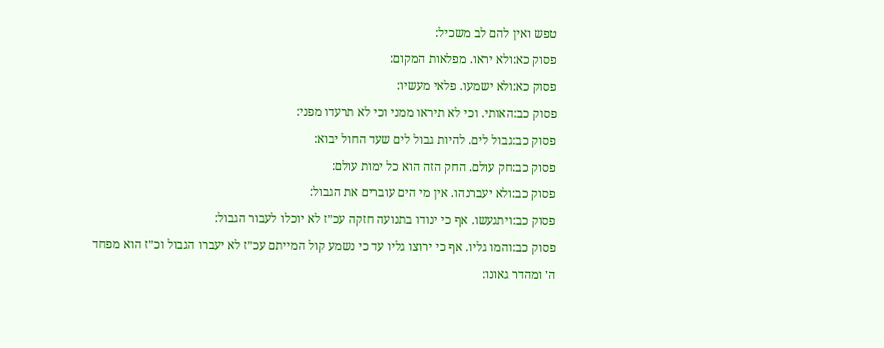טפש ואין להם לב משכיל:
פסוק כא:ולא יראו. מפלאות המקום:
פסוק כא:ולא ישמעו. פלאי מעשיו:
פסוק כב:האותי. וכי לא תיראו ממני וכי לא תרעדו מפני:
פסוק כב:גבול לים. להיות גבול לים שעד החול יבוא:
פסוק כב:חק עולם. החק הזה הוא כל ימות עולם:
פסוק כב:ולא יעברנהו. אין מי הים עוברים את הגבול:
פסוק כב:ויתגעשו. אף כי ינודו בתנועה חזקה עכ״ז לא יוכלו לעבור הגבול:
פסוק כב:והמו גליו. אף כי ירוצו גליו עד כי נשמע קול המייתם עכ״ז לא יעברו הגבול וכ״ז הוא מפחד ה׳ ומהדר גאונו: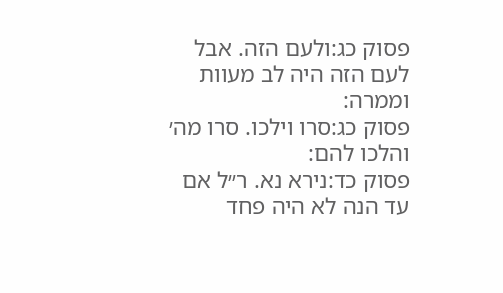פסוק כג:ולעם הזה. אבל לעם הזה היה לב מעוות וממרה:
פסוק כג:סרו וילכו. סרו מה׳ והלכו להם:
פסוק כד:נירא נא. ר״ל אם עד הנה לא היה פחד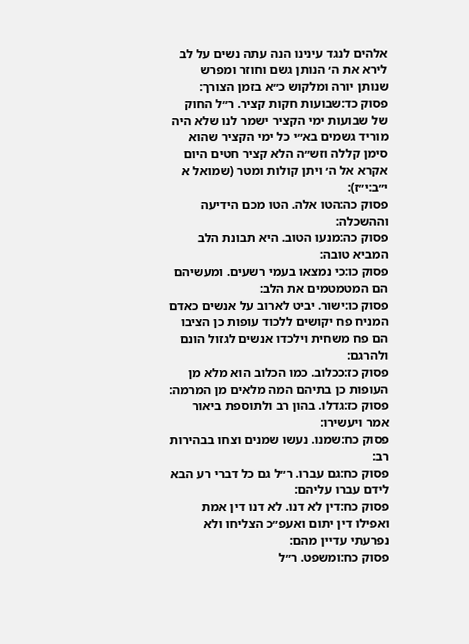אלהים לנגד עינינו הנה עתה נשים על לב לירא את ה׳ הנותן גשם וחוזר ומפרש שנותן יורה ומלקוש כ״א בזמן הצורך:
פסוק כד:שבועות חקות קציר. ר״ל החוק של שבועות ימי הקציר ישמר לנו שלא היה מוריד גשמים בא״י כל ימי הקציר שהוא סימן קללה וזש״ה הלא קציר חטים היום אקרא אל ה׳ ויתן קולות ומטר (שמואל א י״ב:י״ז):
פסוק כה:הטו אלה. הטו מכם הידיעה וההשכלה:
פסוק כה:מנעו הטוב. היא תבונת הלב המביא טובה:
פסוק כו:כי נמצאו בעמי רשעים. ומעשיהם הם המטמטמים את הלב:
פסוק כו:ישור. יביט לארוב על אנשים כאדם המניח פח יקושים ללכוד עופות כן הציבו הם פח משחית וילכדו אנשים לגזול הונם ולהרגם:
פסוק כז:ככלוב. כמו הכלוב הוא מלא מן העופות כן בתיהם המה מלאים מן המרמה:
פסוק כז:גדלו. בהון רב ולתוספת ביאור אמר ויעשירו:
פסוק כח:שמנו. נעשו שמנים וצחו בבהירות רב:
פסוק כח:גם עברו. ר״ל גם כל דברי רע הבא לידם עברו עליהם:
פסוק כח:דין לא דנו. לא דנו דין אמת ואפילו דין יתום ואעפ״כ הצליחו ולא נפרעתי עדיין מהם:
פסוק כח:ומשפט. ר״ל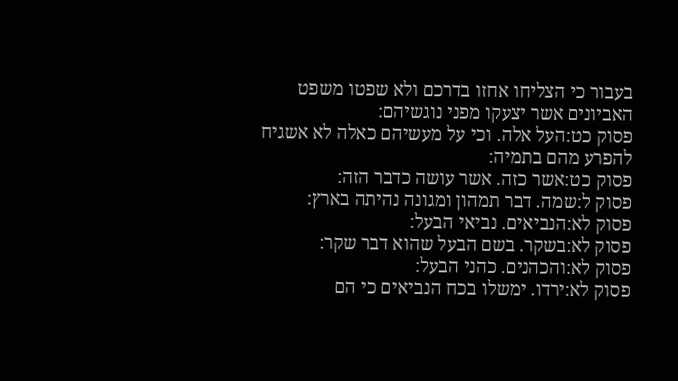בעבור כי הצליחו אחזו בדרכם ולא שפטו משפט האביונים אשר יצעקו מפני נוגשיהם:
פסוק כט:העל אלה. וכי על מעשיהם כאלה לא אשגיח להפרע מהם בתמיה:
פסוק כט:אשר כזה. אשר עושה כדבר הזה:
פסוק ל:שמה. דבר תמהון ומגונה נהיתה בארץ:
פסוק לא:הנביאים. נביאי הבעל:
פסוק לא:בשקר. בשם הבעל שהוא דבר שקר:
פסוק לא:והכהנים. כהני הבעל:
פסוק לא:ירדו. ימשלו בכח הנביאים כי הם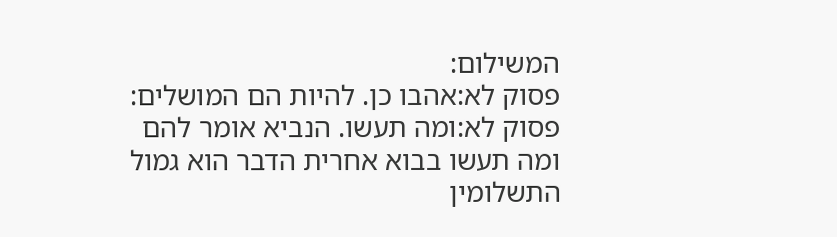המשילום:
פסוק לא:אהבו כן. להיות הם המושלים:
פסוק לא:ומה תעשו. הנביא אומר להם ומה תעשו בבוא אחרית הדבר הוא גמול התשלומין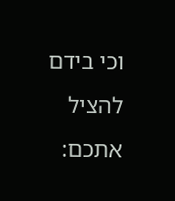וכי בידם להציל אתכם: